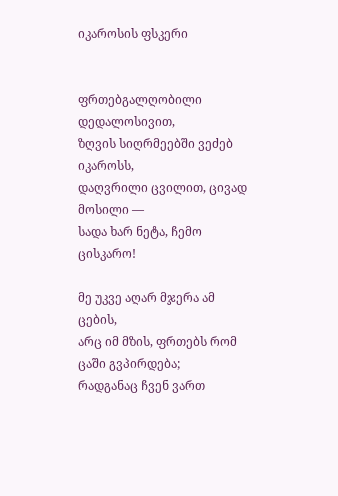იკაროსის ფსკერი


ფრთებგალღობილი დედალოსივით,
ზღვის სიღრმეებში ვეძებ იკაროსს,
დაღვრილი ცვილით, ცივად მოსილი —
სადა ხარ ნეტა, ჩემო ცისკარო!

მე უკვე აღარ მჯერა ამ ცების,
არც იმ მზის, ფრთებს რომ ცაში გვპირდება;
რადგანაც ჩვენ ვართ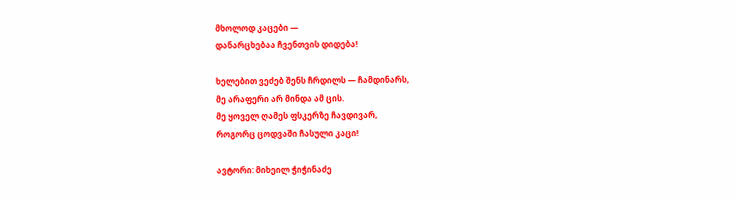მხოლოდ კაცები —
დანარცხებაა ჩვენთვის დიდება!

ხელებით ვეძებ შენს ჩრდილს — ჩამდინარს,
მე არაფერი არ მინდა ამ ცის.
მე ყოველ ღამეს ფსკერზე ჩავდივარ,
როგორც ცოდვაში ჩასული კაცი!

ავტორი: მიხეილ ჭიჭინაძე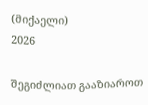(მიქაელი)
2026

შეგიძლიათ გააზიაროთ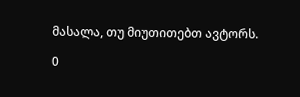მასალა, თუ მიუთითებთ ავტორს.

0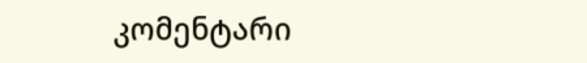კომენტარი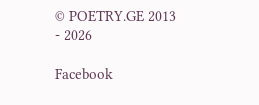© POETRY.GE 2013 - 2026

Facebook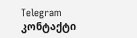Telegram კონტაქტი